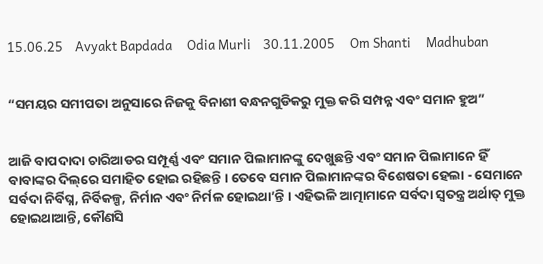15.06.25    Avyakt Bapdada     Odia Murli    30.11.2005     Om Shanti     Madhuban


“ସମୟର ସମୀପତା ଅନୁସାରେ ନିଜକୁ ବିନାଶୀ ବନ୍ଧନଗୁଡିକରୁ ମୁକ୍ତ କରି ସମ୍ପନ୍ନ ଏବଂ ସମାନ ହୁଅ”


ଆଜି ବାପଦାଦା ଚାରିଆଡର ସମ୍ପୂର୍ଣ୍ଣ ଏବଂ ସମାନ ପିଲାମାନଙ୍କୁ ଦେଖୁଛନ୍ତି ଏବଂ ସମାନ ପିଲାମାନେ ହିଁ ବାବାଙ୍କର ଦିଲ୍‌ରେ ସମାହିତ ହୋଇ ରହିଛନ୍ତି । ତେବେ ସମାନ ପିଲାମାନଙ୍କର ବିଶେଷତା ହେଲା - ସେମାନେ ସର୍ବଦା ନିର୍ବିଘ୍ନ, ନିର୍ବିକଳ୍ପ, ନିର୍ମାନ ଏବଂ ନିର୍ମଳ ହୋଇଥା’ନ୍ତି । ଏହିଭଳି ଆତ୍ମାମାନେ ସର୍ବଦା ସ୍ୱତନ୍ତ୍ର ଅର୍ଥାତ୍ ମୁକ୍ତ ହୋଇଥାଆନ୍ତି, କୌଣସି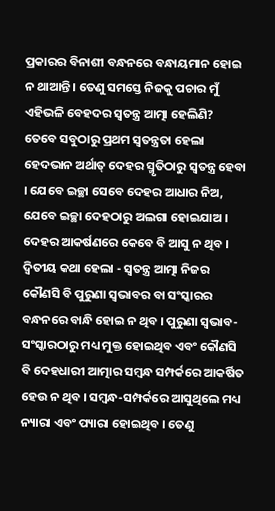ପ୍ରକାରର ବିନାଶୀ ବନ୍ଧନରେ ବନ୍ଧାୟମାନ ହୋଇ ନ ଥାଆନ୍ତି । ତେଣୁ ସମସ୍ତେ ନିଜକୁ ପଚାର ମୁଁ ଏହିଭଳି ବେହଦର ସ୍ୱତନ୍ତ୍ର ଆତ୍ମା ହେଲିଣି? ତେବେ ସବୁଠାରୁ ପ୍ରଥମ ସ୍ୱତନ୍ତ୍ରତା ହେଲା ହେଦଭାନ ଅର୍ଥାତ୍ ଦେହର ସ୍ମୃତିଠାରୁ ସ୍ୱତନ୍ତ୍ର ହେବା । ଯେବେ ଇଚ୍ଛା ସେବେ ଦେହର ଆଧାର ନିଅ, ଯେବେ ଇଚ୍ଛା ଦେହଠାରୁ ଅଲଗା ହୋଇଯାଅ । ଦେହର ଆକର୍ଷଣରେ କେବେ ବି ଆସୁ ନ ଥିବ । ଦ୍ୱିତୀୟ କଥା ହେଲା - ସ୍ୱତନ୍ତ୍ର ଆତ୍ମା ନିଜର କୌଣସି ବି ପୁରୁଣା ସ୍ୱଭାବର ବା ସଂସ୍କାରର ବନ୍ଧନରେ ବାନ୍ଧି ହୋଇ ନ ଥିବ । ପୁରୁଣା ସ୍ୱଭାବ-ସଂସ୍କାରଠାରୁ ମଧ୍ୟ ମୁକ୍ତ ହୋଇଥିବ ଏବଂ କୌଣସି ବି ଦେହଧାରୀ ଆତ୍ମାର ସମ୍ବନ୍ଧ ସମ୍ପର୍କରେ ଆକର୍ଷିତ ହେଉ ନ ଥିବ । ସମ୍ବନ୍ଧ-ସମ୍ପର୍କରେ ଆସୁଥିଲେ ମଧ୍ୟ ନ୍ୟାରା ଏବଂ ପ୍ୟାରା ହୋଇଥିବ । ତେଣୁ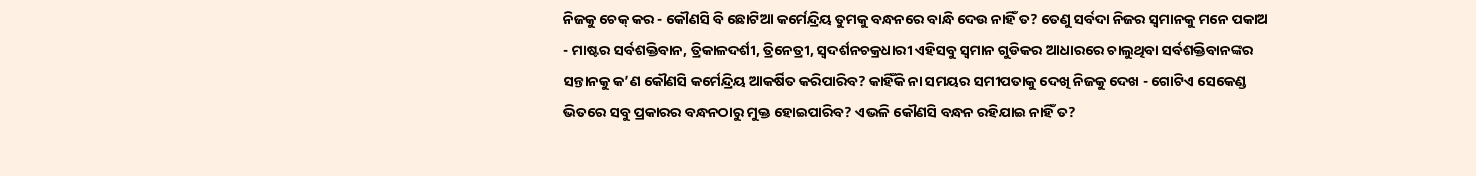ନିଜକୁ ଚେକ୍ କର - କୌଣସି ବି ଛୋଟିଆ କର୍ମେନ୍ଦ୍ରିୟ ତୁମକୁ ବନ୍ଧନରେ ବାନ୍ଧି ଦେଉ ନାହିଁ ତ? ତେଣୁ ସର୍ବଦା ନିଜର ସ୍ୱମାନକୁ ମନେ ପକାଅ - ମାଷ୍ଟର ସର୍ବଶକ୍ତିବାନ, ତ୍ରିକାଳଦର୍ଶୀ, ତ୍ରିନେତ୍ରୀ, ସ୍ୱଦର୍ଶନଚକ୍ରଧାରୀ ଏହିସବୁ ସ୍ୱମାନ ଗୁଡିକର ଆଧାରରେ ଚାଲୁଥିବା ସର୍ବଶକ୍ତିବାନଙ୍କର ସନ୍ତାନକୁ କ’ଣ କୌଣସି କର୍ମେନ୍ଦ୍ରିୟ ଆକର୍ଷିତ କରିପାରିବ? କାହିଁକି ନା ସମୟର ସମୀପତାକୁ ଦେଖି ନିଜକୁ ଦେଖ - ଗୋଟିଏ ସେକେଣ୍ଡ ଭିତରେ ସବୁ ପ୍ରକାରର ବନ୍ଧନଠାରୁ ମୁକ୍ତ ହୋଇପାରିବ? ଏଭଳି କୌଣସି ବନ୍ଧନ ରହିଯାଇ ନାହିଁ ତ?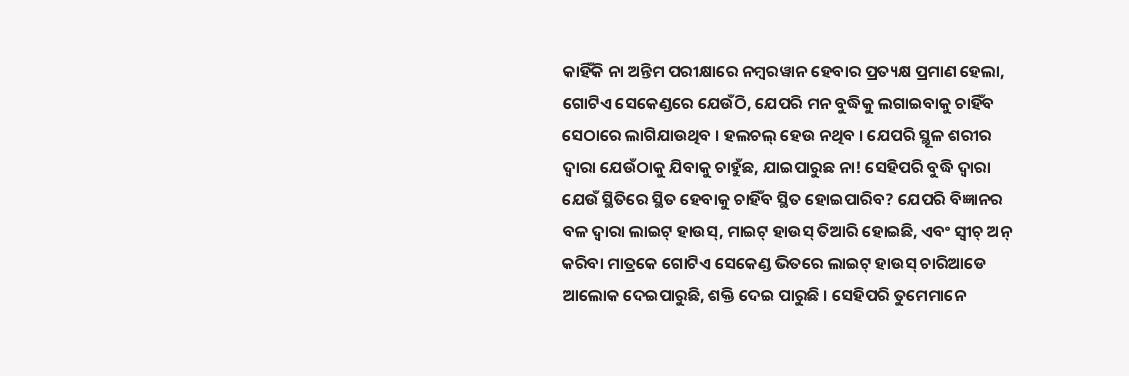କାହିଁକି ନା ଅନ୍ତିମ ପରୀକ୍ଷାରେ ନମ୍ବରୱାନ ହେବାର ପ୍ରତ୍ୟକ୍ଷ ପ୍ରମାଣ ହେଲା, ଗୋଟିଏ ସେକେଣ୍ଡରେ ଯେଉଁଠି, ଯେପରି ମନ ବୁଦ୍ଧିକୁ ଲଗାଇବାକୁ ଚାହିଁବ ସେଠାରେ ଲାଗିଯାଉଥିବ । ହଲଚଲ୍ ହେଉ ନଥିବ । ଯେପରି ସ୍ଥୂଳ ଶରୀର ଦ୍ୱାରା ଯେଉଁଠାକୁ ଯିବାକୁ ଚାହୁଁଛ, ଯାଇପାରୁଛ ନା! ସେହିପରି ବୁଦ୍ଧି ଦ୍ୱାରା ଯେଉଁ ସ୍ଥିତିରେ ସ୍ଥିତ ହେବାକୁ ଚାହିଁବ ସ୍ଥିତ ହୋଇପାରିବ? ଯେପରି ବିଜ୍ଞାନର ବଳ ଦ୍ୱାରା ଲାଇଟ୍ ହାଉସ୍‌, ମାଇଟ୍ ହାଉସ୍ ତିଆରି ହୋଇଛି, ଏବଂ ସ୍ୱୀଚ୍ ଅନ୍ କରିବା ମାତ୍ରକେ ଗୋଟିଏ ସେକେଣ୍ଡ ଭିତରେ ଲାଇଟ୍ ହାଉସ୍ ଚାରିଆଡେ ଆଲୋକ ଦେଇପାରୁଛି, ଶକ୍ତି ଦେଇ ପାରୁଛି । ସେହିପରି ତୁମେମାନେ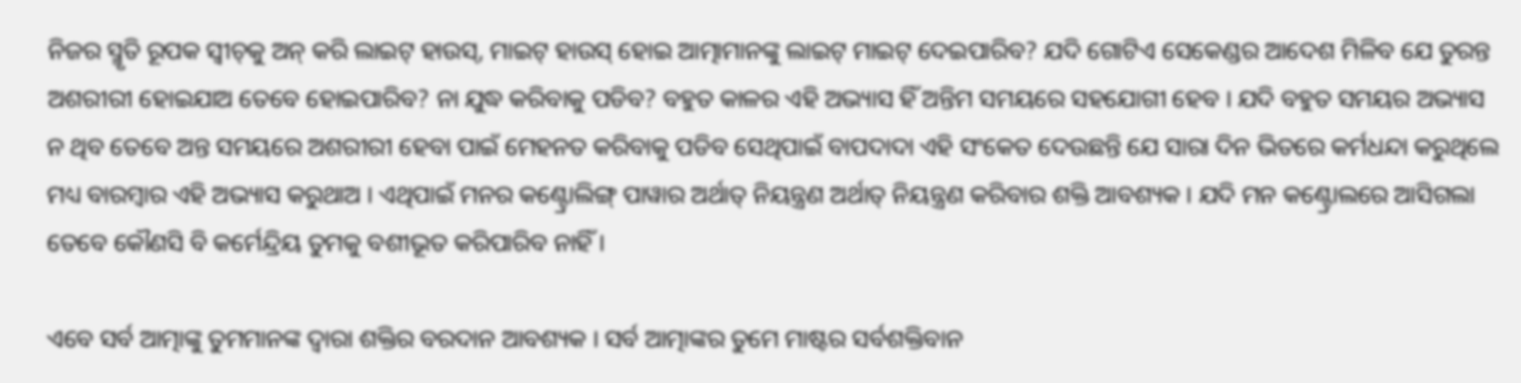ନିଜର ସ୍ମୃତି ରୂପକ ସ୍ୱୀଚ୍‌କୁ ଅନ୍ କରି ଲାଇଟ୍ ହାଉସ୍‌, ମାଇଟ୍ ହାଉସ୍ ହୋଇ ଆତ୍ମାମାନଙ୍କୁ ଲାଇଟ୍ ମାଇଟ୍ ଦେଇପାରିବ? ଯଦି ଗୋଟିଏ ସେକେଣ୍ଡର ଆଦେଶ ମିଳିବ ଯେ ତୁରନ୍ତ ଅଶରୀରୀ ହୋଇଯାଅ ତେବେ ହୋଇପାରିବ? ନା ଯୁଦ୍ଧ କରିବାକୁ ପଡିବ? ବହୁତ କାଳର ଏହି ଅଭ୍ୟାସ ହିଁ ଅନ୍ତିମ ସମୟରେ ସହଯୋଗୀ ହେବ । ଯଦି ବହୁତ ସମୟର ଅଭ୍ୟାସ ନ ଥିବ ତେବେ ଅନ୍ତ ସମୟରେ ଅଶରୀରୀ ହେବା ପାଇଁ ମେହନତ କରିବାକୁ ପଡିବ ସେଥିପାଇଁ ବାପଦାଦା ଏହି ସଂକେତ ଦେଉଛନ୍ତି ଯେ ସାରା ଦିନ ଭିତରେ କର୍ମଧନ୍ଦା କରୁଥିଲେ ମଧ୍ୟ ବାରମ୍ବାର ଏହି ଅଭ୍ୟାସ କରୁଥାଅ । ଏଥିପାଇଁ ମନର କଣ୍ଟ୍ରୋଲିଙ୍ଗ୍ ପାୱାର ଅର୍ଥାତ୍ ନିୟନ୍ତ୍ରଣ ଅର୍ଥାତ୍ ନିୟନ୍ତ୍ରଣ କରିବାର ଶକ୍ତି ଆବଶ୍ୟକ । ଯଦି ମନ କଣ୍ଟ୍ରୋଲରେ ଆସିଗଲା ତେବେ କୌଣସି ବି କର୍ମେନ୍ଦ୍ରିୟ ତୁମକୁ ବଶୀଭୂତ କରିପାରିବ ନାହିଁ ।

ଏବେ ସର୍ବ ଆତ୍ମାଙ୍କୁ ତୁମମାନଙ୍କ ଦ୍ୱାରା ଶକ୍ତିର ବରଦାନ ଆବଶ୍ୟକ । ସର୍ବ ଆତ୍ମାଙ୍କର ତୁମେ ମାଷ୍ଟର ସର୍ବଶକ୍ତିବାନ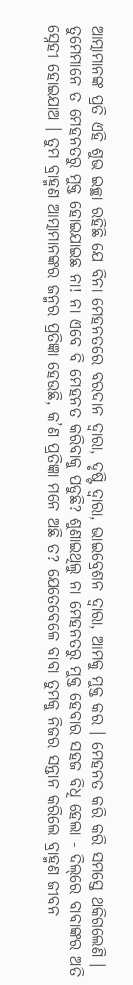ଆତ୍ମାମାନଙ୍କ ପ୍ରତି ଏହି ଶୁଭ ଇଚ୍ଛା ରହିଛି ଯେ ବିନା ମେହନତରେ ବରଦାନ ଦ୍ୱାରା, ଦୃଷ୍ଟି ଦ୍ୱାରା, ଭାଇବ୍ରେଶନ ଦ୍ୱାରା, ଆମକୁ ମୁକ୍ତ କର । ମେହନତ କରି କରି ସମସ୍ତେ ଥକିଗଲେଣି । ତୁମେମାନେ ତ ମେହନତରୁ ମୁକ୍ତ ହୋଇଯାଇଛ ନା! ନା ଏବେ ବି ମେହନତ କରିବାକୁ ପଡୁଛି? ଶୁଣାଇଥିଲୁ ନା ମେହନତରୁ ମୁକ୍ତ ହେବାର ସହଜ ବିଧି ହେଲା - ଦିଲ୍‌ରେ ବାବାଙ୍କର ଅତି ସ୍ନେହୀ ହୋଇଯାଅ । ତୁମ ବ୍ରାହ୍ମଣ ଆତ୍ମାମାନଙ୍କର ଜନ୍ମର ପ୍ରତିଜ୍ଞା ହେଉଛି, କ’ଣ ପ୍ରତିଜ୍ଞା ମନେ ଅଛି ତ? ଯେତେବେଳେ ବାବା ତୁମକୁ ନିଜର ସନ୍ତାନ କରିଲେ ବ୍ରାହ୍ମଣ ଜୀବନ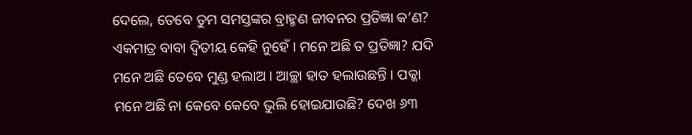ଦେଲେ, ତେବେ ତୁମ ସମସ୍ତଙ୍କର ବ୍ରାହ୍ମଣ ଜୀବନର ପ୍ରତିଜ୍ଞା କ’ଣ? ଏକମାତ୍ର ବାବା ଦ୍ୱିତୀୟ କେହି ନୁହେଁ । ମନେ ଅଛି ତ ପ୍ରତିଜ୍ଞା? ଯଦି ମନେ ଅଛି ତେବେ ମୁଣ୍ଡ ହଲାଅ । ଆଚ୍ଛା ହାତ ହଲାଉଛନ୍ତି । ପକ୍କା ମନେ ଅଛି ନା କେବେ କେବେ ଭୁଲି ହୋଇଯାଉଛି? ଦେଖ ୬୩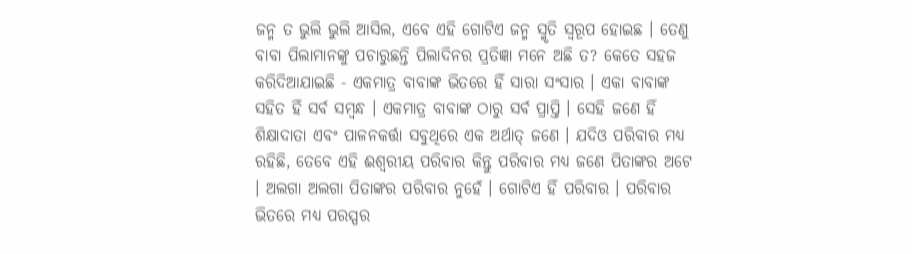ଜନ୍ମ ତ ଭୁଲି ଭୁଲି ଆସିଲ, ଏବେ ଏହି ଗୋଟିଏ ଜନ୍ମ ସ୍ମୃତି ସ୍ୱରୂପ ହୋଇଛ । ତେଣୁ ବାବା ପିଲାମାନଙ୍କୁ ପଚାରୁଛନ୍ତି ପିଲାଦିନର ପ୍ରତିଜ୍ଞା ମନେ ଅଛି ତ? କେତେ ସହଜ କରିଦିଆଯାଇଛି - ଏକମାତ୍ର ବାବାଙ୍କ ଭିତରେ ହିଁ ସାରା ସଂସାର । ଏକା ବାବାଙ୍କ ସହିତ ହିଁ ସର୍ବ ସମ୍ବନ୍ଧ । ଏକମାତ୍ର ବାବାଙ୍କ ଠାରୁ ସର୍ବ ପ୍ରାପ୍ତି । ସେହି ଜଣେ ହିଁ ଶିକ୍ଷାଦାତା ଏବଂ ପାଳନକର୍ତ୍ତା ସବୁଥିରେ ଏକ ଅର୍ଥାତ୍ ଜଣେ । ଯଦିଓ ପରିବାର ମଧ୍ୟ ରହିଛି, ତେବେ ଏହି ଈଶ୍ୱରୀୟ ପରିବାର କିନ୍ତୁ ପରିବାର ମଧ୍ୟ ଜଣେ ପିତାଙ୍କର ଅଟେ । ଅଲଗା ଅଲଗା ପିତାଙ୍କର ପରିବାର ନୁହେଁ । ଗୋଟିଏ ହିଁ ପରିବାର । ପରିବାର ଭିତରେ ମଧ୍ୟ ପରସ୍ପର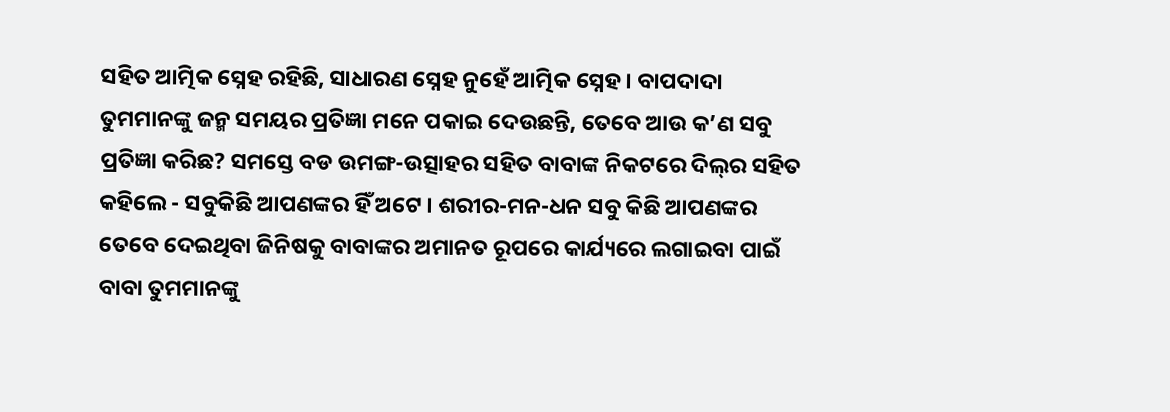ସହିତ ଆତ୍ମିକ ସ୍ନେହ ରହିଛି, ସାଧାରଣ ସ୍ନେହ ନୁହେଁ ଆତ୍ମିକ ସ୍ନେହ । ବାପଦାଦା ତୁମମାନଙ୍କୁ ଜନ୍ମ ସମୟର ପ୍ରତିଜ୍ଞା ମନେ ପକାଇ ଦେଉଛନ୍ତି, ତେବେ ଆଉ କ’ଣ ସବୁ ପ୍ରତିଜ୍ଞା କରିଛ? ସମସ୍ତେ ବଡ ଉମଙ୍ଗ-ଉତ୍ସାହର ସହିତ ବାବାଙ୍କ ନିକଟରେ ଦିଲ୍‌ର ସହିତ କହିଲେ - ସବୁକିଛି ଆପଣଙ୍କର ହିଁ ଅଟେ । ଶରୀର-ମନ-ଧନ ସବୁ କିଛି ଆପଣଙ୍କର ତେବେ ଦେଇଥିବା ଜିନିଷକୁ ବାବାଙ୍କର ଅମାନତ ରୂପରେ କାର୍ଯ୍ୟରେ ଲଗାଇବା ପାଇଁ ବାବା ତୁମମାନଙ୍କୁ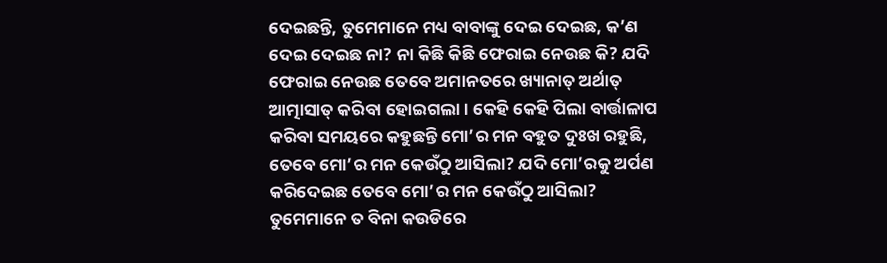ଦେଇଛନ୍ତି, ତୁମେମାନେ ମଧ୍ୟ ବାବାଙ୍କୁ ଦେଇ ଦେଇଛ, କ’ଣ ଦେଇ ଦେଇଛ ନା? ନା କିଛି କିଛି ଫେରାଇ ନେଉଛ କି? ଯଦି ଫେରାଇ ନେଉଛ ତେବେ ଅମାନତରେ ଖ୍ୟାନାତ୍ ଅର୍ଥାତ୍ ଆତ୍ମାସାତ୍ କରିବା ହୋଇଗଲା । କେହି କେହି ପିଲା ବାର୍ତ୍ତାଳାପ କରିବା ସମୟରେ କହୁଛନ୍ତି ମୋ’ର ମନ ବହୁତ ଦୁଃଖ ରହୁଛି, ତେବେ ମୋ’ର ମନ କେଉଁଠୁ ଆସିଲା? ଯଦି ମୋ’ରକୁ ଅର୍ପଣ କରିଦେଇଛ ତେବେ ମୋ’ର ମନ କେଉଁଠୁ ଆସିଲା? ତୁମେମାନେ ତ ବିନା କଉଡିରେ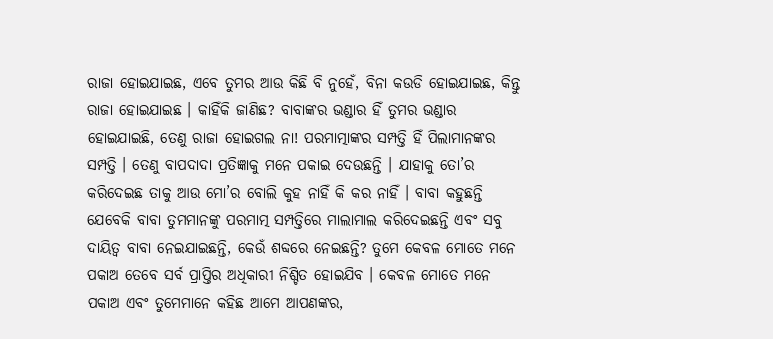ରାଜା ହୋଇଯାଇଛ, ଏବେ ତୁମର ଆଉ କିଛି ବି ନୁହେଁ, ବିନା କଉଡି ହୋଇଯାଇଛ, କିନ୍ତୁ ରାଜା ହୋଇଯାଇଛ । କାହିଁକି ଜାଣିଛ? ବାବାଙ୍କର ଭଣ୍ଡାର ହିଁ ତୁମର ଭଣ୍ଡାର ହୋଇଯାଇଛି, ତେଣୁ ରାଜା ହୋଇଗଲ ନା! ପରମାତ୍ମାଙ୍କର ସମ୍ପତ୍ତି ହିଁ ପିଲାମାନଙ୍କର ସମ୍ପତ୍ତି । ତେଣୁ ବାପଦାଦା ପ୍ରତିଜ୍ଞାକୁ ମନେ ପକାଇ ଦେଉଛନ୍ତି । ଯାହାକୁ ତୋ’ର କରିଦେଇଛ ତାକୁ ଆଉ ମୋ’ର ବୋଲି କୁହ ନାହିଁ କି କର ନାହିଁ । ବାବା କହୁଛନ୍ତି ଯେବେକି ବାବା ତୁମମାନଙ୍କୁ ପରମାତ୍ମ ସମ୍ପତ୍ତିରେ ମାଲାମାଲ କରିଦେଇଛନ୍ତି ଏବଂ ସବୁ ଦାୟିତ୍ୱ ବାବା ନେଇଯାଇଛନ୍ତି, କେଉଁ ଶବ୍ଦରେ ନେଇଛନ୍ତି? ତୁମେ କେବଳ ମୋତେ ମନେ ପକାଅ ତେବେ ସର୍ବ ପ୍ରାପ୍ତିର ଅଧିକାରୀ ନିଶ୍ଚିତ ହୋଇଯିବ । କେବଳ ମୋତେ ମନେ ପକାଅ ଏବଂ ତୁମେମାନେ କହିଛ ଆମେ ଆପଣଙ୍କର,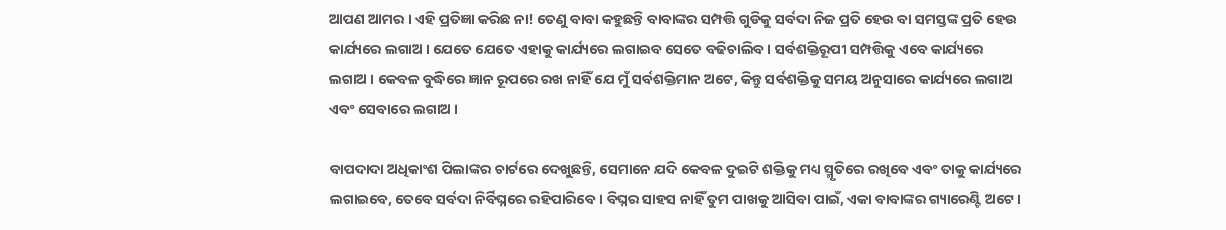ଆପଣ ଆମର । ଏହି ପ୍ରତିଜ୍ଞା କରିଛ ନା! ତେଣୁ ବାବା କହୁଛନ୍ତି ବାବାଙ୍କର ସମ୍ପତ୍ତି ଗୁଡିକୁ ସର୍ବଦା ନିଜ ପ୍ରତି ହେଉ ବା ସମସ୍ତଙ୍କ ପ୍ରତି ହେଉ କାର୍ଯ୍ୟରେ ଲଗାଅ । ଯେତେ ଯେତେ ଏହାକୁ କାର୍ଯ୍ୟରେ ଲଗାଇବ ସେତେ ବଢିଚାଲିବ । ସର୍ବଶକ୍ତିରୂପୀ ସମ୍ପତ୍ତିକୁ ଏବେ କାର୍ଯ୍ୟରେ ଲଗାଅ । କେବଳ ବୁଦ୍ଧିରେ ଜ୍ଞାନ ରୂପରେ ରଖ ନାହିଁ ଯେ ମୁଁ ସର୍ବଶକ୍ତିମାନ ଅଟେ, କିନ୍ତୁ ସର୍ବଶକ୍ତିକୁ ସମୟ ଅନୁସାରେ କାର୍ଯ୍ୟରେ ଲଗାଅ ଏବଂ ସେବାରେ ଲଗାଅ ।

ବାପଦାଦା ଅଧିକାଂଶ ପିଲାଙ୍କର ଚାର୍ଟରେ ଦେଖୁଛନ୍ତି, ସେମାନେ ଯଦି କେବଳ ଦୁଇଟି ଶକ୍ତିକୁ ମଧ୍ୟ ସ୍ମୃତିରେ ରଖିବେ ଏବଂ ତାକୁ କାର୍ଯ୍ୟରେ ଲଗାଇବେ, ତେବେ ସର୍ବଦା ନିର୍ବିଘ୍ନରେ ରହିପାରିବେ । ବିଘ୍ନର ସାହସ ନାହିଁ ତୁମ ପାଖକୁ ଆସିବା ପାଇଁ, ଏକା ବାବାଙ୍କର ଗ୍ୟାରେଣ୍ଟି ଅଟେ ।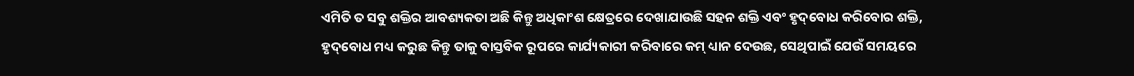ଏମିତି ତ ସବୁ ଶକ୍ତିର ଆବଶ୍ୟକତା ଅଛି କିନ୍ତୁ ଅଧିକାଂଶ କ୍ଷେତ୍ରରେ ଦେଖାଯାଉଛି ସହନ ଶକ୍ତି ଏବଂ ହୃଦ୍‌ବୋଧ କରିବୋର ଶକ୍ତି, ହୃଦ୍‌ବୋଧ ମଧ୍ୟ କରୁଛ କିନ୍ତୁ ତାକୁ ବାସ୍ତବିକ ରୂପରେ କାର୍ଯ୍ୟକାରୀ କରିବାରେ କମ୍ ଧ୍ୟାନ ଦେଉଛ, ସେଥିପାଇଁ ଯେଉଁ ସମୟରେ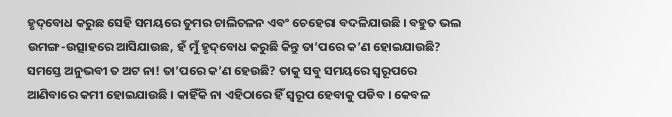ହୃଦ୍‌ବୋଧ କରୁଛ ସେହି ସମୟରେ ତୁମର ଚାଲିଚଳନ ଏବଂ ଚେହେରା ବଦଳିଯାଉଛି । ବହୁତ ଭଲ ଉମଙ୍ଗ-ଉତ୍ସାହରେ ଆସିଯାଉଛ, ହଁ ମୁଁ ହୃଦ୍‌ବୋଧ କରୁଛି କିନ୍ତୁ ତା’ପରେ କ’ଣ ହୋଇଯାଉଛି? ସମସ୍ତେ ଅନୁଭବୀ ତ ଅଟ ନା! ତା’ପରେ କ’ଣ ହେଉଛି? ତାକୁ ସବୁ ସମୟରେ ସ୍ୱରୂପରେ ଆଣିବାରେ କମୀ ହୋଇଯାଉଛି । କାହିଁକି ନା ଏହିଠାରେ ହିଁ ସ୍ୱରୂପ ହେବାକୁ ପଡିବ । କେବଳ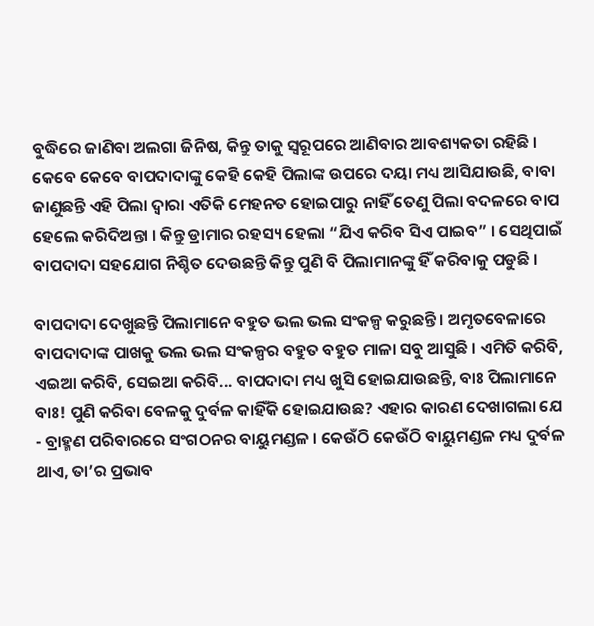ବୁଦ୍ଧିରେ ଜାଣିବା ଅଲଗା ଜିନିଷ, କିନ୍ତୁ ତାକୁ ସ୍ୱରୂପରେ ଆଣିବାର ଆବଶ୍ୟକତା ରହିଛି । କେବେ କେବେ ବାପଦାଦାଙ୍କୁ କେହି କେହି ପିଲାଙ୍କ ଉପରେ ଦୟା ମଧ୍ୟ ଆସିଯାଉଛି, ବାବା ଜାଣୁଛନ୍ତି ଏହି ପିଲା ଦ୍ୱାରା ଏତିକି ମେହନତ ହୋଇପାରୁ ନାହିଁ ତେଣୁ ପିଲା ବଦଳରେ ବାପ ହେଲେ କରିଦିଅନ୍ତା । କିନ୍ତୁ ଡ୍ରାମାର ରହସ୍ୟ ହେଲା “ଯିଏ କରିବ ସିଏ ପାଇବ” । ସେଥିପାଇଁ ବାପଦାଦା ସହଯୋଗ ନିଶ୍ଚିତ ଦେଉଛନ୍ତି କିନ୍ତୁ ପୁଣି ବି ପିଲାମାନଙ୍କୁ ହିଁ କରିବାକୁ ପଡୁଛି ।

ବାପଦାଦା ଦେଖୁଛନ୍ତି ପିଲାମାନେ ବହୁତ ଭଲ ଭଲ ସଂକଳ୍ପ କରୁଛନ୍ତି । ଅମୃତବେଳାରେ ବାପଦାଦାଙ୍କ ପାଖକୁ ଭଲ ଭଲ ସଂକଳ୍ପର ବହୁତ ବହୁତ ମାଳା ସବୁ ଆସୁଛି । ଏମିତି କରିବି, ଏଇଆ କରିବି, ସେଇଆ କରିବି... ବାପଦାଦା ମଧ୍ୟ ଖୁସି ହୋଇଯାଉଛନ୍ତି, ବାଃ ପିଲାମାନେ ବାଃ! ପୁଣି କରିବା ବେଳକୁ ଦୁର୍ବଳ କାହିଁକି ହୋଇଯାଉଛ? ଏହାର କାରଣ ଦେଖାଗଲା ଯେ - ବ୍ରାହ୍ମଣ ପରିବାରରେ ସଂଗଠନର ବାୟୁମଣ୍ଡଳ । କେଉଁଠି କେଉଁଠି ବାୟୁମଣ୍ଡଳ ମଧ୍ୟ ଦୁର୍ବଳ ଥାଏ, ତା’ର ପ୍ରଭାବ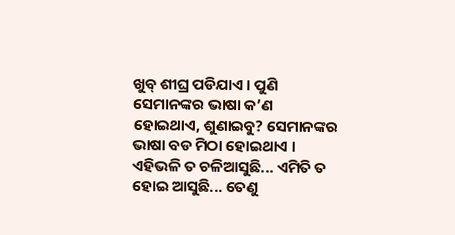ଖୁବ୍ ଶୀଘ୍ର ପଡିଯାଏ । ପୁଣି ସେମାନଙ୍କର ଭାଷା କ’ଣ ହୋଇଥାଏ, ଶୁଣାଇବୁ? ସେମାନଙ୍କର ଭାଷା ବଡ ମିଠା ହୋଇଥାଏ । ଏହିଭଳି ତ ଚଳିଆସୁଛି... ଏମିତି ତ ହୋଇ ଆସୁଛି... ତେଣୁ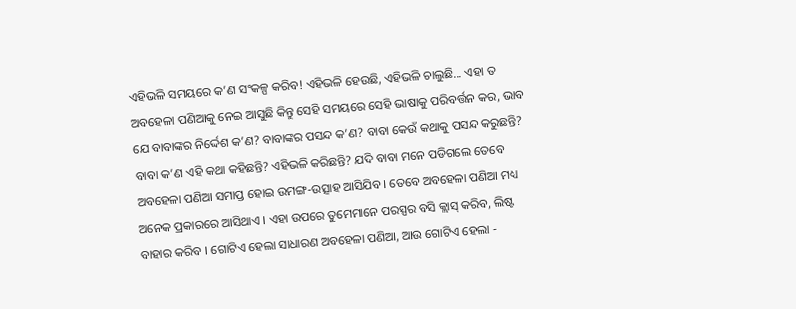ଏହିଭଳି ସମୟରେ କ’ଣ ସଂକଳ୍ପ କରିବ! ଏହିଭଳି ହେଉଛି, ଏହିଭଳି ଚାଲୁଛି... ଏହା ତ ଅବହେଳା ପଣିଆକୁ ନେଇ ଆସୁଛି କିନ୍ତୁ ସେହି ସମୟରେ ସେହି ଭାଷାକୁ ପରିବର୍ତ୍ତନ କର, ଭାବ ଯେ ବାବାଙ୍କର ନିର୍ଦ୍ଦେଶ କ’ଣ? ବାବାଙ୍କର ପସନ୍ଦ କ’ଣ? ବାବା କେଉଁ କଥାକୁ ପସନ୍ଦ କରୁଛନ୍ତି? ବାବା କ’ଣ ଏହି କଥା କହିଛନ୍ତି? ଏହିଭଳି କରିଛନ୍ତି? ଯଦି ବାବା ମନେ ପଡିଗଲେ ତେବେ ଅବହେଳା ପଣିଆ ସମାପ୍ତ ହୋଇ ଉମଙ୍ଗ-ଉତ୍ସାହ ଆସିଯିବ । ତେବେ ଅବହେଳା ପଣିଆ ମଧ୍ୟ ଅନେକ ପ୍ରକାରରେ ଆସିଥାଏ । ଏହା ଉପରେ ତୁମେମାନେ ପରସ୍ପର ବସି କ୍ଲାସ୍ କରିବ, ଲିଷ୍ଟ ବାହାର କରିବ । ଗୋଟିଏ ହେଲା ସାଧାରଣ ଅବହେଳା ପଣିଆ, ଆଉ ଗୋଟିଏ ହେଲା -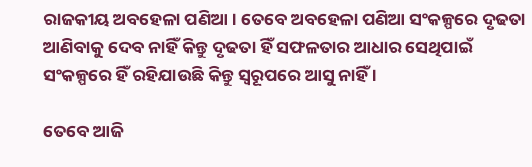ରାଜକୀୟ ଅବହେଳା ପଣିଆ । ତେବେ ଅବହେଳା ପଣିଆ ସଂକଳ୍ପରେ ଦୃଢତା ଆଣିବାକୁ ଦେବ ନାହିଁ କିନ୍ତୁ ଦୃଢତା ହିଁ ସଫଳତାର ଆଧାର ସେଥିପାଇଁ ସଂକଳ୍ପରେ ହିଁ ରହିଯାଉଛି କିନ୍ତୁ ସ୍ୱରୂପରେ ଆସୁ ନାହିଁ ।

ତେବେ ଆଜି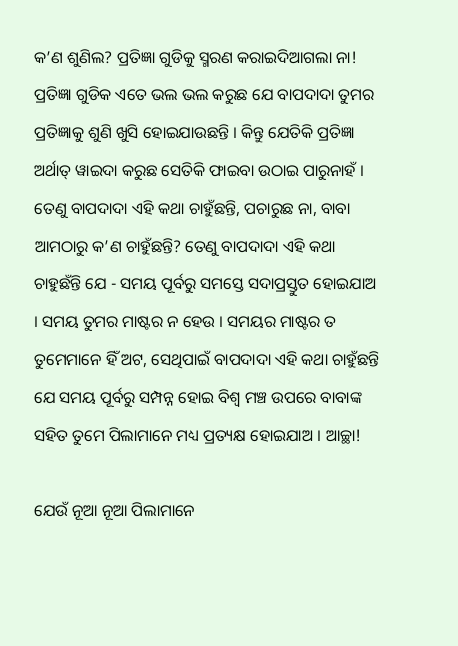କ’ଣ ଶୁଣିଲ? ପ୍ରତିଜ୍ଞା ଗୁଡିକୁ ସ୍ମରଣ କରାଇଦିଆଗଲା ନା! ପ୍ରତିଜ୍ଞା ଗୁଡିକ ଏତେ ଭଲ ଭଲ କରୁଛ ଯେ ବାପଦାଦା ତୁମର ପ୍ରତିଜ୍ଞାକୁ ଶୁଣି ଖୁସି ହୋଇଯାଉଛନ୍ତି । କିନ୍ତୁ ଯେତିକି ପ୍ରତିଜ୍ଞା ଅର୍ଥାତ୍ ୱାଇଦା କରୁଛ ସେତିକି ଫାଇବା ଉଠାଇ ପାରୁନାହଁ । ତେଣୁ ବାପଦାଦା ଏହି କଥା ଚାହୁଁଛନ୍ତି, ପଚାରୁଛ ନା, ବାବା ଆମଠାରୁ କ’ଣ ଚାହୁଁଛନ୍ତି? ତେଣୁ ବାପଦାଦା ଏହି କଥା ଚାହୁଛଁନ୍ତି ଯେ - ସମୟ ପୂର୍ବରୁ ସମସ୍ତେ ସଦାପ୍ରସ୍ତୁତ ହୋଇଯାଅ । ସମୟ ତୁମର ମାଷ୍ଟର ନ ହେଉ । ସମୟର ମାଷ୍ଟର ତ ତୁମେମାନେ ହିଁ ଅଟ, ସେଥିପାଇଁ ବାପଦାଦା ଏହି କଥା ଚାହୁଁଛନ୍ତି ଯେ ସମୟ ପୂର୍ବରୁ ସମ୍ପନ୍ନ ହୋଇ ବିଶ୍ୱ ମଞ୍ଚ ଉପରେ ବାବାଙ୍କ ସହିତ ତୁମେ ପିଲାମାନେ ମଧ୍ୟ ପ୍ରତ୍ୟକ୍ଷ ହୋଇଯାଅ । ଆଚ୍ଛା!

ଯେଉଁ ନୂଆ ନୂଆ ପିଲାମାନେ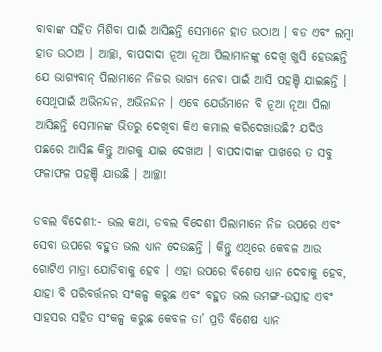ବାବାଙ୍କ ସହିତ ମିଶିବା ପାଇଁ ଆସିଛନ୍ତି ସେମାନେ ହାତ ଉଠାଅ । ବଡ ଏବଂ ଲମ୍ବା ହାତ ଉଠାଅ । ଆଚ୍ଛା, ବାପଦାଦା ନୂଆ ନୂଆ ପିଲାମାନଙ୍କୁ ଦେଖି ଖୁସି ହେଉଛନ୍ତି ଯେ ଭାଗ୍ୟବାନ୍ ପିଲାମାନେ ନିଜର ଭାଗ୍ୟ ନେବା ପାଇଁ ଆସି ପହଞ୍ଚି ଯାଇଛନ୍ତି । ସେଥିପାଇଁ ଅଭିନନ୍ଦନ, ଅଭିନନ୍ଦନ । ଏବେ ଯେଉଁମାନେ ବି ନୂଆ ନୂଆ ପିଲା ଆସିଛନ୍ତି ସେମାନଙ୍କ ଭିତରୁ ଦେଖିବା କିଏ କମାଲ କରିଦେଖାଉଛି? ଯଦିଓ ପଛରେ ଆସିଛ କିନ୍ତୁ ଆଗକୁ ଯାଇ ଦେଖାଅ । ବାପଦାଦାଙ୍କ ପାଖରେ ତ ସବୁ ଫଳାଫଳ ପହଞ୍ଚି ଯାଉଛି । ଆଚ୍ଛା!

ଡବଲ ବିଦେଶୀ:- ଭଲ କଥା, ଡବଲ ବିଦେଶୀ ପିଲାମାନେ ନିଜ ଉପରେ ଏବଂ ସେବା ଉପରେ ବହୁତ ଭଲ ଧ୍ୟାନ ଦେଉଛନ୍ତି । କିନ୍ତୁ ଏଥିରେ କେବଳ ଆଉ ଗୋଟିଏ ମାତ୍ରା ଯୋଡିବାକୁ ହେବ । ଏହା ଉପରେ ବିଶେଷ ଧ୍ୟାନ ଦେବାକୁ ହେବ, ଯାହା ବି ପରିବର୍ତ୍ତନର ସଂକଳ୍ପ କରୁଛ ଏବଂ ବହୁତ ଭଲ ଉମଙ୍ଗ-ଉତ୍ସାହ ଏବଂ ସାହସର ସହିତ ସଂକଳ୍ପ କରୁଛ କେବଳ ତା’ ପ୍ରତି ବିଶେଷ ଧ୍ୟାନ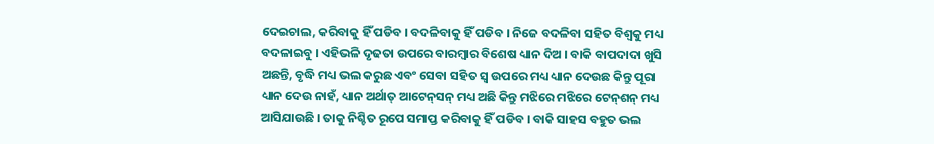ଦେଇଚାଲ, କରିବାକୁ ହିଁ ପଡିବ । ବଦଳିବାକୁ ହିଁ ପଡିବ । ନିଜେ ବଦଳିବା ସହିତ ବିଶ୍ୱକୁ ମଧ୍ୟ ବଦଳାଇବୁ । ଏହିଭଳି ଦୃଢତା ଉପରେ ବାରମ୍ବାର ବିଶେଷ ଧ୍ୟାନ ଦିଅ । ବାକି ବାପଦାଦା ଖୁସି ଅଛନ୍ତି, ବୃଦ୍ଧି ମଧ୍ୟ ଭଲ କରୁଛ ଏବଂ ସେବା ସହିତ ସ୍ୱ ଉପରେ ମଧ୍ୟ ଧ୍ୟାନ ଦେଉଛ କିନ୍ତୁ ପୂରା ଧ୍ୟାନ ଦେଉ ନାହଁ, ଧ୍ୟାନ ଅର୍ଥାତ୍ ଆଟେନ୍‌ସନ୍ ମଧ୍ୟ ଅଛି କିନ୍ତୁ ମଝିରେ ମଝିରେ ଟେନ୍‌ଶନ୍ ମଧ୍ୟ ଆସିଯାଉଛି । ତାକୁ ନିଶ୍ଚିତ ରୂପେ ସମାପ୍ତ କରିବାକୁ ହିଁ ପଡିବ । ବାକି ସାହସ ବହୁତ ଭଲ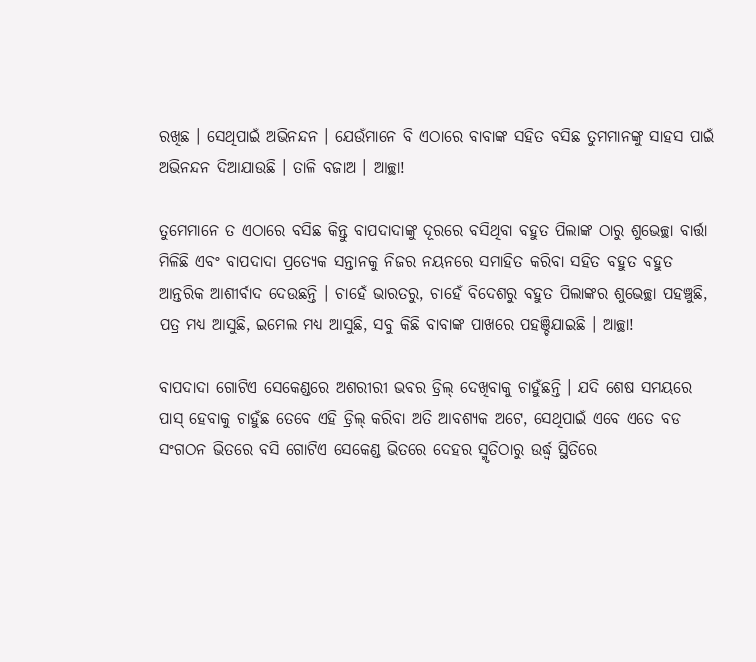ରଖିଛ । ସେଥିପାଇଁ ଅଭିନନ୍ଦନ । ଯେଉଁମାନେ ବି ଏଠାରେ ବାବାଙ୍କ ସହିତ ବସିଛ ତୁମମାନଙ୍କୁ ସାହସ ପାଇଁ ଅଭିନନ୍ଦନ ଦିଆଯାଉଛି । ତାଳି ବଜାଅ । ଆଚ୍ଛା!

ତୁମେମାନେ ତ ଏଠାରେ ବସିଛ କିନ୍ତୁ ବାପଦାଦାଙ୍କୁ ଦୂରରେ ବସିଥିବା ବହୁତ ପିଲାଙ୍କ ଠାରୁ ଶୁଭେଚ୍ଛା ବାର୍ତ୍ତା ମିଳିଛି ଏବଂ ବାପଦାଦା ପ୍ରତ୍ୟେକ ସନ୍ତାନକୁ ନିଜର ନୟନରେ ସମାହିତ କରିବା ସହିତ ବହୁତ ବହୁତ ଆନ୍ତରିକ ଆଶୀର୍ବାଦ ଦେଉଛନ୍ତି । ଚାହେଁ ଭାରତରୁ, ଚାହେଁ ବିଦେଶରୁ ବହୁତ ପିଲାଙ୍କର ଶୁଭେଚ୍ଛା ପହଞ୍ଚୁଛି, ପତ୍ର ମଧ୍ୟ ଆସୁଛି, ଇମେଲ ମଧ୍ୟ ଆସୁଛି, ସବୁ କିଛି ବାବାଙ୍କ ପାଖରେ ପହଞ୍ଚିଯାଇଛି । ଆଚ୍ଛା!

ବାପଦାଦା ଗୋଟିଏ ସେକେଣ୍ଡରେ ଅଶରୀରୀ ଭବର ଡ୍ରିଲ୍ ଦେଖିବାକୁ ଚାହୁଁଛନ୍ତି । ଯଦି ଶେଷ ସମୟରେ ପାସ୍ ହେବାକୁ ଚାହୁଁଛ ତେବେ ଏହି ଡ୍ରିଲ୍ କରିବା ଅତି ଆବଶ୍ୟକ ଅଟେ, ସେଥିପାଇଁ ଏବେ ଏତେ ବଡ ସଂଗଠନ ଭିତରେ ବସି ଗୋଟିଏ ସେକେଣ୍ଡ ଭିତରେ ଦେହର ସ୍ମୃତିଠାରୁ ଉର୍ଦ୍ଧ୍ୱ ସ୍ଥିତିରେ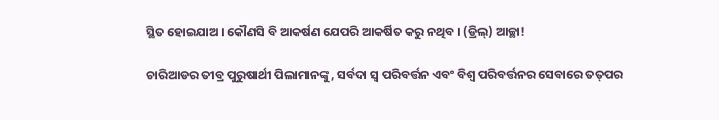ସ୍ଥିତ ହୋଇଯାଅ । କୌଣସି ବି ଆକର୍ଷଣ ଯେପରି ଆକର୍ଷିତ କରୁ ନଥିବ । (ଡ୍ରିଲ୍‌) ଆଚ୍ଛା!

ଚାରିଆଡର ତୀବ୍ର ପୁରୁଷାର୍ଥୀ ପିଲାମାନଙ୍କୁ, ସର୍ବଦା ସ୍ୱ ପରିବର୍ତ୍ତନ ଏବଂ ବିଶ୍ୱ ପରିବର୍ତ୍ତନର ସେବାରେ ତତ୍‌ପର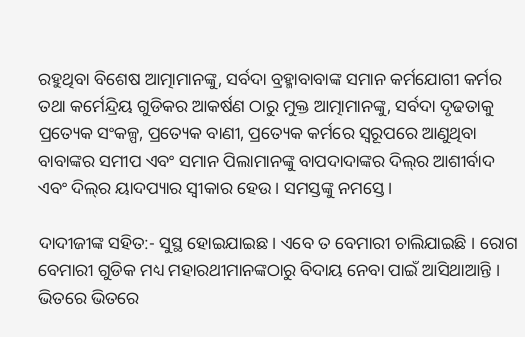ରହୁଥିବା ବିଶେଷ ଆତ୍ମାମାନଙ୍କୁ, ସର୍ବଦା ବ୍ରହ୍ମାବାବାଙ୍କ ସମାନ କର୍ମଯୋଗୀ କର୍ମର ତଥା କର୍ମେନ୍ଦ୍ରିୟ ଗୁଡିକର ଆକର୍ଷଣ ଠାରୁ ମୁକ୍ତ ଆତ୍ମାମାନଙ୍କୁ, ସର୍ବଦା ଦୃଢତାକୁ ପ୍ରତ୍ୟେକ ସଂକଳ୍ପ, ପ୍ରତ୍ୟେକ ବାଣୀ, ପ୍ରତ୍ୟେକ କର୍ମରେ ସ୍ୱରୂପରେ ଆଣୁଥିବା ବାବାଙ୍କର ସମୀପ ଏବଂ ସମାନ ପିଲାମାନଙ୍କୁ ବାପଦାଦାଙ୍କର ଦିଲ୍‌ର ଆଶୀର୍ବାଦ ଏବଂ ଦିଲ୍‌ର ୟାଦପ୍ୟାର ସ୍ୱୀକାର ହେଉ । ସମସ୍ତଙ୍କୁ ନମସ୍ତେ ।

ଦାଦୀଜୀଙ୍କ ସହିତ:- ସୁସ୍ଥ ହୋଇଯାଇଛ । ଏବେ ତ ବେମାରୀ ଚାଲିଯାଇଛି । ରୋଗ ବେମାରୀ ଗୁଡିକ ମଧ୍ୟ ମହାରଥୀମାନଙ୍କଠାରୁ ବିଦାୟ ନେବା ପାଇଁ ଆସିଥାଆନ୍ତି । ଭିତରେ ଭିତରେ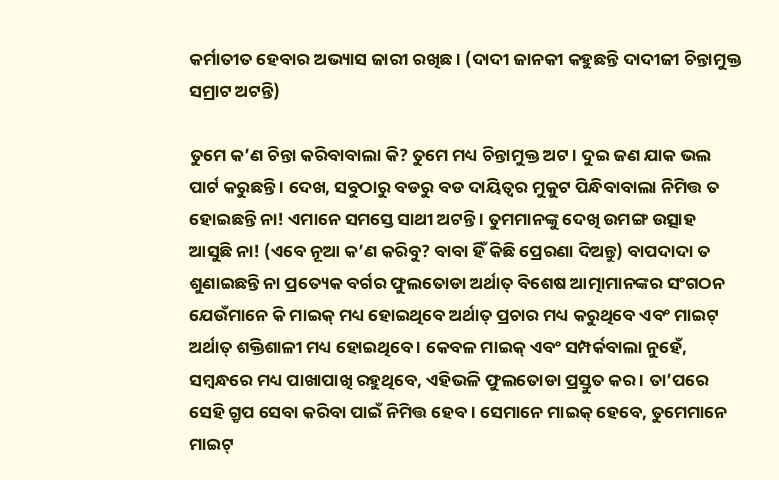କର୍ମାତୀତ ହେବାର ଅଭ୍ୟାସ ଜାରୀ ରଖିଛ । (ଦାଦୀ ଜାନକୀ କହୁଛନ୍ତି ଦାଦୀଜୀ ଚିନ୍ତାମୁକ୍ତ ସମ୍ରାଟ ଅଟନ୍ତି)

ତୁମେ କ’ଣ ଚିନ୍ତା କରିବାବାଲା କି? ତୁମେ ମଧ୍ୟ ଚିନ୍ତାମୁକ୍ତ ଅଟ । ଦୁଇ ଜଣ ଯାକ ଭଲ ପାର୍ଟ କରୁଛନ୍ତି । ଦେଖ, ସବୁଠାରୁ ବଡରୁ ବଡ ଦାୟିତ୍ୱର ମୁକୁଟ ପିନ୍ଧିବାବାଲା ନିମିତ୍ତ ତ ହୋଇଛନ୍ତି ନା! ଏମାନେ ସମସ୍ତେ ସାଥୀ ଅଟନ୍ତି । ତୁମମାନଙ୍କୁ ଦେଖି ଉମଙ୍ଗ ଉତ୍ସାହ ଆସୁଛି ନା! (ଏବେ ନୂଆ କ’ଣ କରିବୁ? ବାବା ହିଁ କିଛି ପ୍ରେରଣା ଦିଅନ୍ତୁ) ବାପଦାଦା ତ ଶୁଣାଇଛନ୍ତି ନା ପ୍ରତ୍ୟେକ ବର୍ଗର ଫୁଲତୋଡା ଅର୍ଥାତ୍ ବିଶେଷ ଆତ୍ମାମାନଙ୍କର ସଂଗଠନ ଯେଉଁମାନେ କି ମାଇକ୍ ମଧ୍ୟ ହୋଇଥିବେ ଅର୍ଥାତ୍ ପ୍ରଚାର ମଧ୍ୟ କରୁଥିବେ ଏବଂ ମାଇଟ୍ ଅର୍ଥାତ୍ ଶକ୍ତିଶାଳୀ ମଧ୍ୟ ହୋଇଥିବେ । କେବଳ ମାଇକ୍ ଏବଂ ସମ୍ପର୍କବାଲା ନୁହେଁ, ସମ୍ବନ୍ଧରେ ମଧ୍ୟ ପାଖାପାଖି ରହୁଥିବେ, ଏହିଭଳି ଫୁଲତୋଡା ପ୍ରସ୍ତୁତ କର । ତା’ପରେ ସେହି ଗ୍ରୃପ ସେବା କରିବା ପାଇଁ ନିମିତ୍ତ ହେବ । ସେମାନେ ମାଇକ୍ ହେବେ, ତୁମେମାନେ ମାଇଟ୍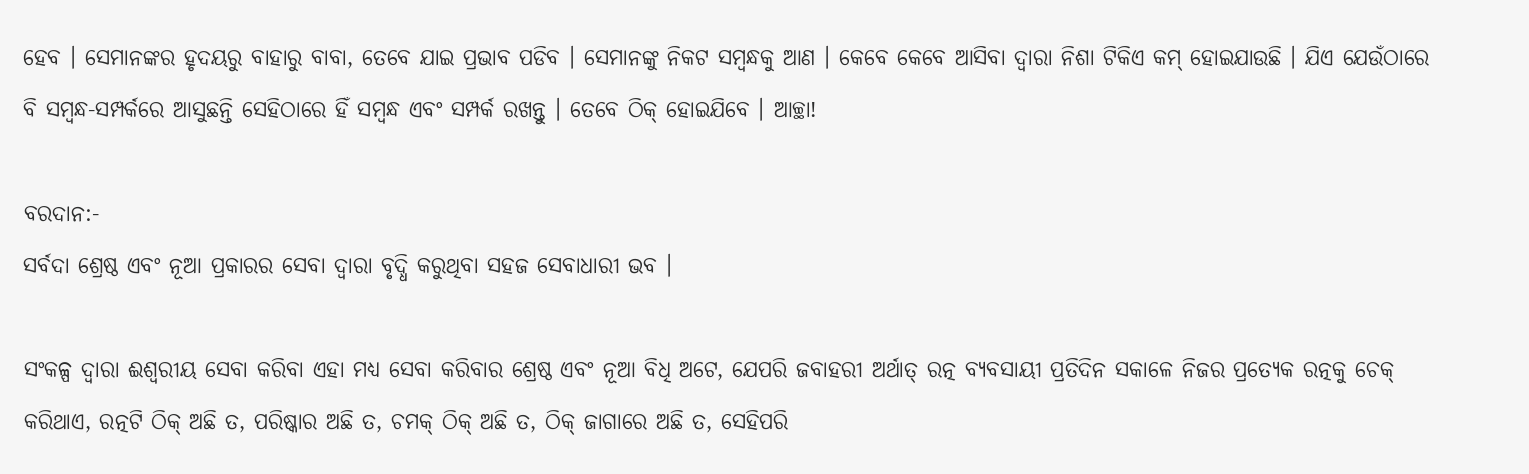ହେବ । ସେମାନଙ୍କର ହୃଦୟରୁ ବାହାରୁ ବାବା, ତେବେ ଯାଇ ପ୍ରଭାବ ପଡିବ । ସେମାନଙ୍କୁ ନିକଟ ସମ୍ବନ୍ଧକୁ ଆଣ । କେବେ କେବେ ଆସିବା ଦ୍ୱାରା ନିଶା ଟିକିଏ କମ୍ ହୋଇଯାଉଛି । ଯିଏ ଯେଉଁଠାରେ ବି ସମ୍ବନ୍ଧ-ସମ୍ପର୍କରେ ଆସୁଛନ୍ତି ସେହିଠାରେ ହିଁ ସମ୍ବନ୍ଧ ଏବଂ ସମ୍ପର୍କ ରଖନ୍ତୁ । ତେବେ ଠିକ୍ ହୋଇଯିବେ । ଆଚ୍ଛା!

ବରଦାନ:-
ସର୍ବଦା ଶ୍ରେଷ୍ଠ ଏବଂ ନୂଆ ପ୍ରକାରର ସେବା ଦ୍ୱାରା ବୃଦ୍ଧି କରୁଥିବା ସହଜ ସେବାଧାରୀ ଭବ ।

ସଂକଳ୍ପ ଦ୍ୱାରା ଈଶ୍ୱରୀୟ ସେବା କରିବା ଏହା ମଧ୍ୟ ସେବା କରିବାର ଶ୍ରେଷ୍ଠ ଏବଂ ନୂଆ ବିଧି ଅଟେ, ଯେପରି ଜବାହରୀ ଅର୍ଥାତ୍ ରତ୍ନ ବ୍ୟବସାୟୀ ପ୍ରତିଦିନ ସକାଳେ ନିଜର ପ୍ରତ୍ୟେକ ରତ୍ନକୁ ଚେକ୍ କରିଥାଏ, ରତ୍ନଟି ଠିକ୍ ଅଛି ତ, ପରିଷ୍କାର ଅଛି ତ, ଚମକ୍ ଠିକ୍ ଅଛି ତ, ଠିକ୍ ଜାଗାରେ ଅଛି ତ, ସେହିପରି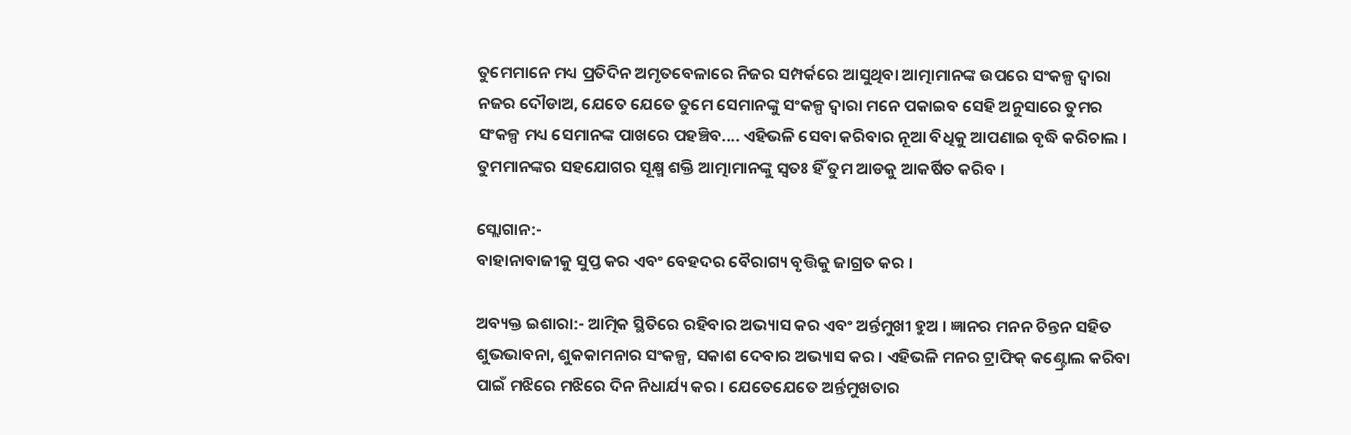ତୁମେମାନେ ମଧ୍ୟ ପ୍ରତିଦିନ ଅମୃତବେଳାରେ ନିଜର ସମ୍ପର୍କରେ ଆସୁଥିବା ଆତ୍ମାମାନଙ୍କ ଉପରେ ସଂକଳ୍ପ ଦ୍ୱାରା ନଜର ଦୌଡାଅ, ଯେତେ ଯେତେ ତୁମେ ସେମାନଙ୍କୁ ସଂକଳ୍ପ ଦ୍ୱାରା ମନେ ପକାଇବ ସେହି ଅନୁସାରେ ତୁମର ସଂକଳ୍ପ ମଧ୍ୟ ସେମାନଙ୍କ ପାଖରେ ପହଞ୍ଚିବ.... ଏହିଭଳି ସେବା କରିବାର ନୂଆ ବିଧିକୁ ଆପଣାଇ ବୃଦ୍ଧି କରିଚାଲ । ତୁମମାନଙ୍କର ସହଯୋଗର ସୂକ୍ଷ୍ମ ଶକ୍ତି ଆତ୍ମାମାନଙ୍କୁ ସ୍ୱତଃ ହିଁ ତୁମ ଆଡକୁ ଆକର୍ଷିତ କରିବ ।

ସ୍ଲୋଗାନ:-
ବାହାନାବାଜୀକୁ ସୁପ୍ତ କର ଏବଂ ବେହଦର ବୈରାଗ୍ୟ ବୃତ୍ତିକୁ ଜାଗ୍ରତ କର ।

ଅବ୍ୟକ୍ତ ଇଶାରା:- ଆତ୍ମିକ ସ୍ଥିତିରେ ରହିବାର ଅଭ୍ୟାସ କର ଏବଂ ଅର୍ନ୍ତମୁଖୀ ହୁଅ । ଜ୍ଞାନର ମନନ ଚିନ୍ତନ ସହିତ ଶୁଭଭାବନା, ଶୁକକାମନାର ସଂକଳ୍ପ, ସକାଶ ଦେବାର ଅଭ୍ୟାସ କର । ଏହିଭଳି ମନର ଟ୍ରାଫିକ୍ କଣ୍ଟ୍ରୋଲ କରିବା ପାଇଁ ମଝିରେ ମଝିରେ ଦିନ ନିଧାର୍ଯ୍ୟ କର । ଯେତେଯେତେ ଅର୍ନ୍ତମୁଖତାର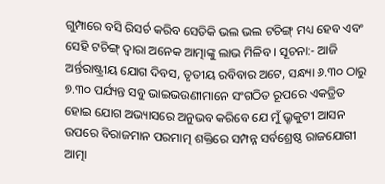ଗୁମ୍ପାରେ ବସି ରିସର୍ଚ କରିବ ସେତିକି ଭଲ ଭଲ ଟଚିଙ୍ଗ୍ ମଧ୍ୟ ହେବ ଏବଂ ସେହି ଟଚିଙ୍ଗ୍ ଦ୍ୱାରା ଅନେକ ଆତ୍ମାଙ୍କୁ ଲାଭ ମିଳିବ । ସୂଚନା:- ଆଜି ଅର୍ନ୍ତରାଷ୍ଟ୍ରୀୟ ଯୋଗ ଦିବସ, ତୃତୀୟ ରବିବାର ଅଟେ, ସନ୍ଧ୍ୟା ୬.୩୦ ଠାରୁ ୭.୩୦ ପର୍ଯ୍ୟନ୍ତ ସବୁ ଭାଇଭଉଣୀମାନେ ସଂଗଠିତ ରୂପରେ ଏକତ୍ରିତ ହୋଇ ଯୋଗ ଅଭ୍ୟାସରେ ଅନୁଭବ କରିବେ ଯେ ମୁଁ ଭ୍ରୃକୁଟୀ ଆସନ ଉପରେ ବିରାଜମାନ ପରମାତ୍ମ ଶକ୍ତିରେ ସମ୍ପନ୍ନ ସର୍ବଶ୍ରେଷ୍ଠ ରାଜଯୋଗୀ ଆତ୍ମା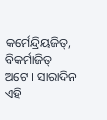କର୍ମେନ୍ଦ୍ରିୟଜିତ୍‌, ବିକର୍ମାଜିତ୍ ଅଟେ । ସାରାଦିନ ଏହି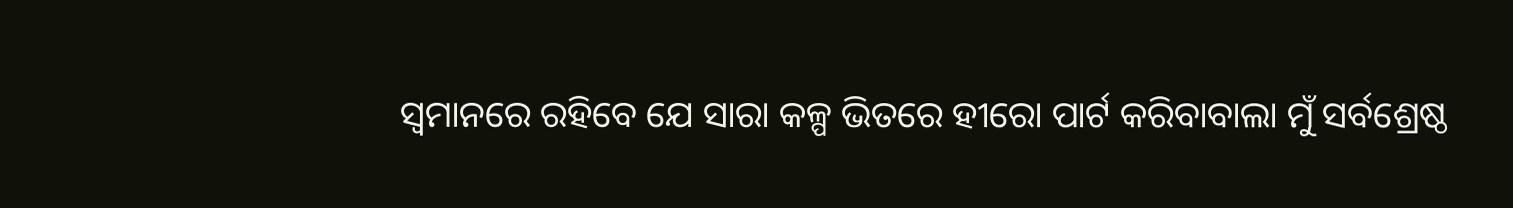ସ୍ୱମାନରେ ରହିବେ ଯେ ସାରା କଳ୍ପ ଭିତରେ ହୀରୋ ପାର୍ଟ କରିବାବାଲା ମୁଁ ସର୍ବଶ୍ରେଷ୍ଠ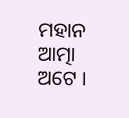ମହାନ ଆତ୍ମା ଅଟେ ।